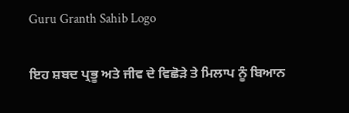Guru Granth Sahib Logo

ਇਹ ਸ਼ਬਦ ਪ੍ਰਭੂ ਅਤੇ ਜੀਵ ਦੇ ਵਿਛੋੜੇ ਤੇ ਮਿਲਾਪ ਨੂੰ ਬਿਆਨ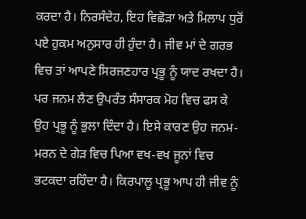ਕਰਦਾ ਹੈ। ਨਿਰਸੰਦੇਹ, ਇਹ ਵਿਛੋੜਾ ਅਤੇ ਮਿਲਾਪ ਧੁਰੋਂ ਪਏ ਹੁਕਮ ਅਨੁਸਾਰ ਹੀ ਹੁੰਦਾ ਹੈ। ਜੀਵ ਮਾਂ ਦੇ ਗਰਭ ਵਿਚ ਤਾਂ ਆਪਣੇ ਸਿਰਜਣਹਾਰ ਪ੍ਰਭੂ ਨੂੰ ਯਾਦ ਰਖਦਾ ਹੈ। ਪਰ ਜਨਮ ਲੈਣ ਉਪਰੰਤ ਸੰਸਾਰਕ ਮੋਹ ਵਿਚ ਫਸ ਕੇ ਉਹ ਪ੍ਰਭੂ ਨੂੰ ਭੁਲਾ ਦਿੰਦਾ ਹੈ। ਇਸੇ ਕਾਰਣ ਉਹ ਜਨਮ-ਮਰਨ ਦੇ ਗੇੜ ਵਿਚ ਪਿਆ ਵਖ-ਵਖ ਜੂਨਾਂ ਵਿਚ ਭਟਕਦਾ ਰਹਿੰਦਾ ਹੈ। ਕਿਰਪਾਲੂ ਪ੍ਰਭੂ ਆਪ ਹੀ ਜੀਵ ਨੂੰ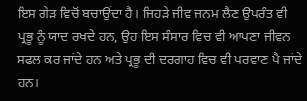ਇਸ ਗੇੜ ਵਿਚੋਂ ਬਚਾਉਂਦਾ ਹੈ। ਜਿਹੜੇ ਜੀਵ ਜਨਮ ਲੈਣ ਉਪਰੰਤ ਵੀ ਪ੍ਰਭੂ ਨੂੰ ਯਾਦ ਰਖਦੇ ਹਨ, ਉਹ ਇਸ ਸੰਸਾਰ ਵਿਚ ਵੀ ਆਪਣਾ ਜੀਵਨ ਸਫਲ ਕਰ ਜਾਂਦੇ ਹਨ ਅਤੇ ਪ੍ਰਭੂ ਦੀ ਦਰਗਾਹ ਵਿਚ ਵੀ ਪਰਵਾਣ ਪੈ ਜਾਂਦੇ ਹਨ।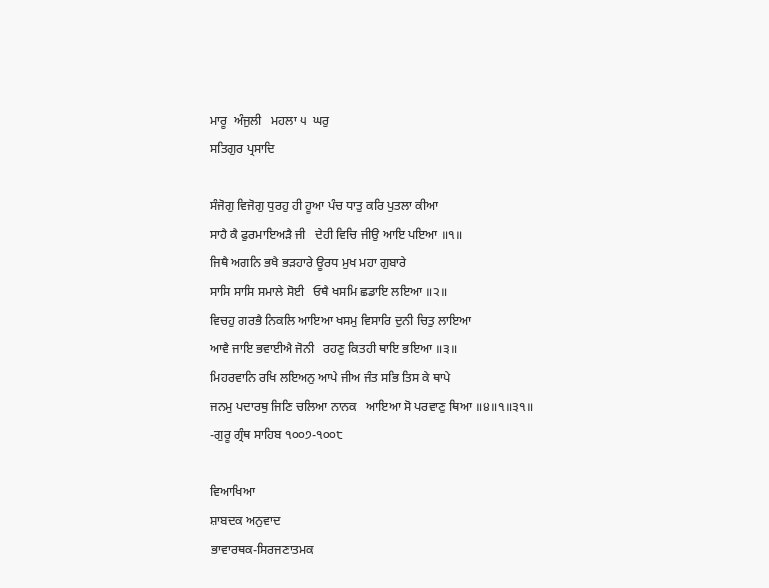ਮਾਰੂ  ਅੰਜੁਲੀ   ਮਹਲਾ ੫  ਘਰੁ
ਸਤਿਗੁਰ ਪ੍ਰਸਾਦਿ

ਸੰਜੋਗੁ ਵਿਜੋਗੁ ਧੁਰਹੁ ਹੀ ਹੂਆ ਪੰਚ ਧਾਤੁ ਕਰਿ ਪੁਤਲਾ ਕੀਆ
ਸਾਹੈ ਕੈ ਫੁਰਮਾਇਅੜੈ ਜੀ   ਦੇਹੀ ਵਿਚਿ ਜੀਉ ਆਇ ਪਇਆ ॥੧॥
ਜਿਥੈ ਅਗਨਿ ਭਖੈ ਭੜਹਾਰੇ ਊਰਧ ਮੁਖ ਮਹਾ ਗੁਬਾਰੇ
ਸਾਸਿ ਸਾਸਿ ਸਮਾਲੇ ਸੋਈ   ਓਥੈ ਖਸਮਿ ਛਡਾਇ ਲਇਆ ॥੨॥
ਵਿਚਹੁ ਗਰਭੈ ਨਿਕਲਿ ਆਇਆ ਖਸਮੁ ਵਿਸਾਰਿ ਦੁਨੀ ਚਿਤੁ ਲਾਇਆ
ਆਵੈ ਜਾਇ ਭਵਾਈਐ ਜੋਨੀ   ਰਹਣੁ ਕਿਤਹੀ ਥਾਇ ਭਇਆ ॥੩॥
ਮਿਹਰਵਾਨਿ ਰਖਿ ਲਇਅਨੁ ਆਪੇ ਜੀਅ ਜੰਤ ਸਭਿ ਤਿਸ ਕੇ ਥਾਪੇ
ਜਨਮੁ ਪਦਾਰਥੁ ਜਿਣਿ ਚਲਿਆ ਨਾਨਕ   ਆਇਆ ਸੋ ਪਰਵਾਣੁ ਥਿਆ ॥੪॥੧॥੩੧॥
-ਗੁਰੂ ਗ੍ਰੰਥ ਸਾਹਿਬ ੧੦੦੭-੧੦੦੮

ਵਿਆਖਿਆ
ਸ਼ਾਬਦਕ ਅਨੁਵਾਦ
ਭਾਵਾਰਥਕ-ਸਿਰਜਣਾਤਮਕ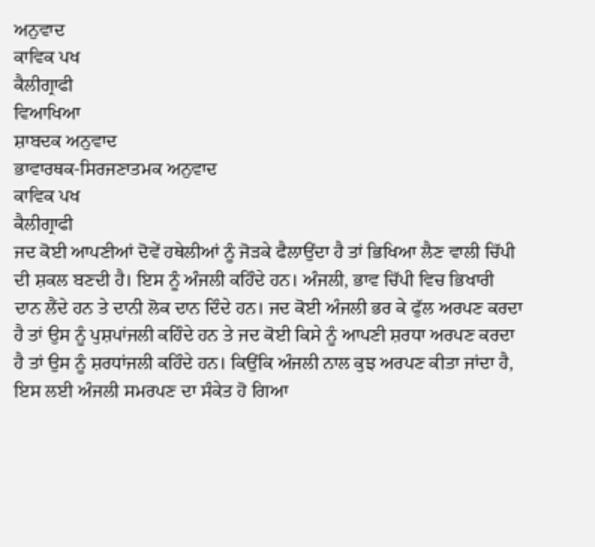ਅਨੁਵਾਦ
ਕਾਵਿਕ ਪਖ
ਕੈਲੀਗ੍ਰਾਫੀ
ਵਿਆਖਿਆ
ਸ਼ਾਬਦਕ ਅਨੁਵਾਦ
ਭਾਵਾਰਥਕ-ਸਿਰਜਣਾਤਮਕ ਅਨੁਵਾਦ
ਕਾਵਿਕ ਪਖ
ਕੈਲੀਗ੍ਰਾਫੀ
ਜਦ ਕੋਈ ਆਪਣੀਆਂ ਦੋਵੇਂ ਹਥੇਲੀਆਂ ਨੂੰ ਜੋੜਕੇ ਫੈਲਾਉਂਦਾ ਹੈ ਤਾਂ ਭਿਖਿਆ ਲੈਣ ਵਾਲੀ ਚਿੱਪੀ ਦੀ ਸ਼ਕਲ ਬਣਦੀ ਹੈ। ਇਸ ਨੂੰ ਅੰਜਲੀ ਕਹਿੰਦੇ ਹਨ। ਅੰਜਲੀ, ਭਾਵ ਚਿੱਪੀ ਵਿਚ ਭਿਖਾਰੀ ਦਾਨ ਲੈਂਦੇ ਹਨ ਤੇ ਦਾਨੀ ਲੋਕ ਦਾਨ ਦਿੰਦੇ ਹਨ। ਜਦ ਕੋਈ ਅੰਜਲੀ ਭਰ ਕੇ ਫੁੱਲ ਅਰਪਣ ਕਰਦਾ ਹੈ ਤਾਂ ਉਸ ਨੂੰ ਪੁਸ਼ਪਾਂਜਲੀ ਕਹਿੰਦੇ ਹਨ ਤੇ ਜਦ ਕੋਈ ਕਿਸੇ ਨੂੰ ਆਪਣੀ ਸ਼ਰਧਾ ਅਰਪਣ ਕਰਦਾ ਹੈ ਤਾਂ ਉਸ ਨੂੰ ਸ਼ਰਧਾਂਜਲੀ ਕਹਿੰਦੇ ਹਨ। ਕਿਉਂਕਿ ਅੰਜਲੀ ਨਾਲ ਕੁਝ ਅਰਪਣ ਕੀਤਾ ਜਾਂਦਾ ਹੈ, ਇਸ ਲਈ ਅੰਜਲੀ ਸਮਰਪਣ ਦਾ ਸੰਕੇਤ ਹੋ ਗਿਆ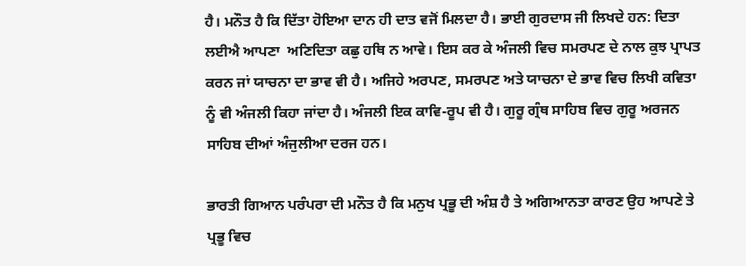ਹੈ। ਮਨੌਤ ਹੈ ਕਿ ਦਿੱਤਾ ਹੋਇਆ ਦਾਨ ਹੀ ਦਾਤ ਵਜੋਂ ਮਿਲਦਾ ਹੈ। ਭਾਈ ਗੁਰਦਾਸ ਜੀ ਲਿਖਦੇ ਹਨ: ਦਿਤਾ ਲਈਐ ਆਪਣਾ  ਅਣਿਦਿਤਾ ਕਛੁ ਹਥਿ ਨ ਆਵੇ। ਇਸ ਕਰ ਕੇ ਅੰਜਲੀ ਵਿਚ ਸਮਰਪਣ ਦੇ ਨਾਲ ਕੁਝ ਪ੍ਰਾਪਤ ਕਰਨ ਜਾਂ ਯਾਚਨਾ ਦਾ ਭਾਵ ਵੀ ਹੈ। ਅਜਿਹੇ ਅਰਪਣ, ਸਮਰਪਣ ਅਤੇ ਯਾਚਨਾ ਦੇ ਭਾਵ ਵਿਚ ਲਿਖੀ ਕਵਿਤਾ ਨੂੰ ਵੀ ਅੰਜਲੀ ਕਿਹਾ ਜਾਂਦਾ ਹੈ। ਅੰਜਲੀ ਇਕ ਕਾਵਿ-ਰੂਪ ਵੀ ਹੈ। ਗੁਰੂ ਗ੍ਰੰਥ ਸਾਹਿਬ ਵਿਚ ਗੁਰੂ ਅਰਜਨ ਸਾਹਿਬ ਦੀਆਂ ਅੰਜੁਲੀਆ ਦਰਜ ਹਨ।

ਭਾਰਤੀ ਗਿਆਨ ਪਰੰਪਰਾ ਦੀ ਮਨੌਤ ਹੈ ਕਿ ਮਨੁਖ ਪ੍ਰਭੂ ਦੀ ਅੰਸ਼ ਹੈ ਤੇ ਅਗਿਆਨਤਾ ਕਾਰਣ ਉਹ ਆਪਣੇ ਤੇ ਪ੍ਰਭੂ ਵਿਚ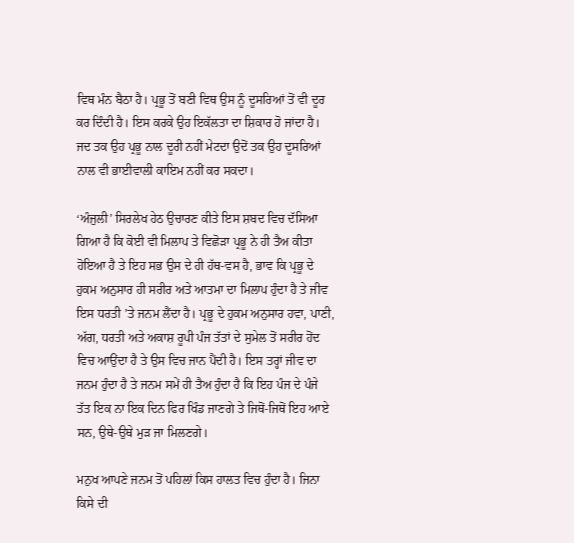ਵਿਥ ਮੰਨ ਬੈਠਾ ਹੈ। ਪ੍ਰਭੂ ਤੋਂ ਬਣੀ ਵਿਥ ਉਸ ਨੂੰ ਦੂਸਰਿਆਂ ਤੋਂ ਵੀ ਦੂਰ ਕਰ ਦਿੰਦੀ ਹੈ। ਇਸ ਕਰਕੇ ਉਹ ਇਕੱਲਤਾ ਦਾ ਸ਼ਿਕਾਰ ਹੋ ਜਾਂਦਾ ਹੈ। ਜਦ ਤਕ ਉਹ ਪ੍ਰਭੂ ਨਾਲ ਦੂਰੀ ਨਹੀਂ ਮੇਟਦਾ ਉਦੋਂ ਤਕ ਉਹ ਦੂਸਰਿਆਂ ਨਾਲ ਵੀ ਭਾਈਵਾਲੀ ਕਾਇਮ ਨਹੀਂ ਕਰ ਸਕਦਾ।

‘ਅੰਜੁਲੀ’ ਸਿਰਲੇਖ ਹੇਠ ਉਚਾਰਣ ਕੀਤੇ ਇਸ ਸ਼ਬਦ ਵਿਚ ਦੱਸਿਆ ਗਿਆ ਹੈ ਕਿ ਕੋਈ ਵੀ ਮਿਲਾਪ ਤੇ ਵਿਛੋੜਾ ਪ੍ਰਭੂ ਨੇ ਹੀ ਤੈਅ ਕੀਤਾ ਹੋਇਆ ਹੈ ਤੇ ਇਹ ਸਭ ਉਸ ਦੇ ਹੀ ਹੱਥ-ਵਸ ਹੈ, ਭਾਵ ਕਿ ਪ੍ਰਭੂ ਦੇ ਹੁਕਮ ਅਨੁਸਾਰ ਹੀ ਸਰੀਰ ਅਤੇ ਆਤਮਾ ਦਾ ਮਿਲਾਪ ਹੁੰਦਾ ਹੈ ਤੇ ਜੀਵ ਇਸ ਧਰਤੀ ’ਤੇ ਜਨਮ ਲੈਂਦਾ ਹੈ। ਪ੍ਰਭੂ ਦੇ ਹੁਕਮ ਅਨੁਸਾਰ ਹਵਾ, ਪਾਣੀ, ਅੱਗ, ਧਰਤੀ ਅਤੇ ਅਕਾਸ਼ ਰੂਪੀ ਪੰਜ ਤੱਤਾਂ ਦੇ ਸੁਮੇਲ ਤੋਂ ਸਰੀਰ ਹੋਂਦ ਵਿਚ ਆਉਂਦਾ ਹੈ ਤੇ ਉਸ ਵਿਚ ਜਾਨ ਪੈਂਦੀ ਹੈ। ਇਸ ਤਰ੍ਹਾਂ ਜੀਵ ਦਾ ਜਨਮ ਹੁੰਦਾ ਹੈ ਤੇ ਜਨਮ ਸਮੇਂ ਹੀ ਤੈਅ ਹੁੰਦਾ ਹੈ ਕਿ ਇਹ ਪੰਜ ਦੇ ਪੰਜੇ ਤੱਤ ਇਕ ਨਾ ਇਕ ਦਿਨ ਫਿਰ ਖਿੰਡ ਜਾਣਗੇ ਤੇ ਜਿਥੋਂ-ਜਿਥੋਂ ਇਹ ਆਏ ਸਨ, ਉਥੇ-ਉਥੇ ਮੁੜ ਜਾ ਮਿਲਣਗੇ।

ਮਨੁਖ ਆਪਣੇ ਜਨਮ ਤੋਂ ਪਹਿਲਾਂ ਕਿਸ ਹਾਲਤ ਵਿਚ ਹੁੰਦਾ ਹੈ। ਜਿਨਾ ਕਿਸੇ ਦੀ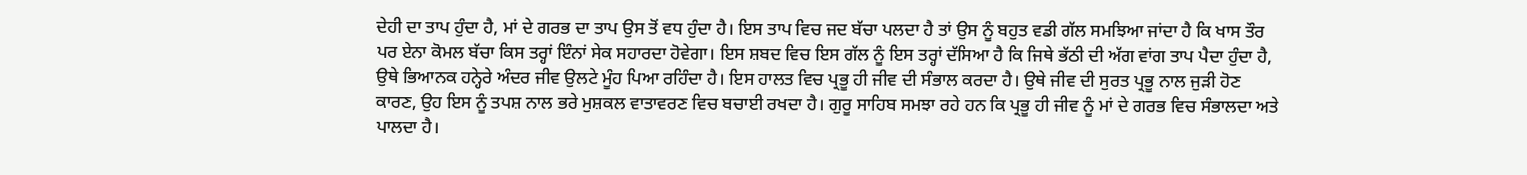ਦੇਹੀ ਦਾ ਤਾਪ ਹੁੰਦਾ ਹੈ, ਮਾਂ ਦੇ ਗਰਭ ਦਾ ਤਾਪ ਉਸ ਤੋਂ ਵਧ ਹੁੰਦਾ ਹੈ। ਇਸ ਤਾਪ ਵਿਚ ਜਦ ਬੱਚਾ ਪਲਦਾ ਹੈ ਤਾਂ ਉਸ ਨੂੰ ਬਹੁਤ ਵਡੀ ਗੱਲ ਸਮਝਿਆ ਜਾਂਦਾ ਹੈ ਕਿ ਖਾਸ ਤੌਰ ਪਰ ਏਨਾ ਕੋਮਲ ਬੱਚਾ ਕਿਸ ਤਰ੍ਹਾਂ ਇੰਨਾਂ ਸੇਕ ਸਹਾਰਦਾ ਹੋਵੇਗਾ। ਇਸ ਸ਼ਬਦ ਵਿਚ ਇਸ ਗੱਲ ਨੂੰ ਇਸ ਤਰ੍ਹਾਂ ਦੱਸਿਆ ਹੈ ਕਿ ਜਿਥੇ ਭੱਠੀ ਦੀ ਅੱਗ ਵਾਂਗ ਤਾਪ ਪੈਦਾ ਹੁੰਦਾ ਹੈ, ਉਥੇ ਭਿਆਨਕ ਹਨ੍ਹੇਰੇ ਅੰਦਰ ਜੀਵ ਉਲਟੇ ਮੂੰਹ ਪਿਆ ਰਹਿੰਦਾ ਹੈ। ਇਸ ਹਾਲਤ ਵਿਚ ਪ੍ਰਭੂ ਹੀ ਜੀਵ ਦੀ ਸੰਭਾਲ ਕਰਦਾ ਹੈ। ਉਥੇ ਜੀਵ ਦੀ ਸੁਰਤ ਪ੍ਰਭੂ ਨਾਲ ਜੁੜੀ ਹੋਣ ਕਾਰਣ, ਉਹ ਇਸ ਨੂੰ ਤਪਸ਼ ਨਾਲ ਭਰੇ ਮੁਸ਼ਕਲ ਵਾਤਾਵਰਣ ਵਿਚ ਬਚਾਈ ਰਖਦਾ ਹੈ। ਗੁਰੂ ਸਾਹਿਬ ਸਮਝਾ ਰਹੇ ਹਨ ਕਿ ਪ੍ਰਭੂ ਹੀ ਜੀਵ ਨੂੰ ਮਾਂ ਦੇ ਗਰਭ ਵਿਚ ਸੰਭਾਲਦਾ ਅਤੇ ਪਾਲਦਾ ਹੈ।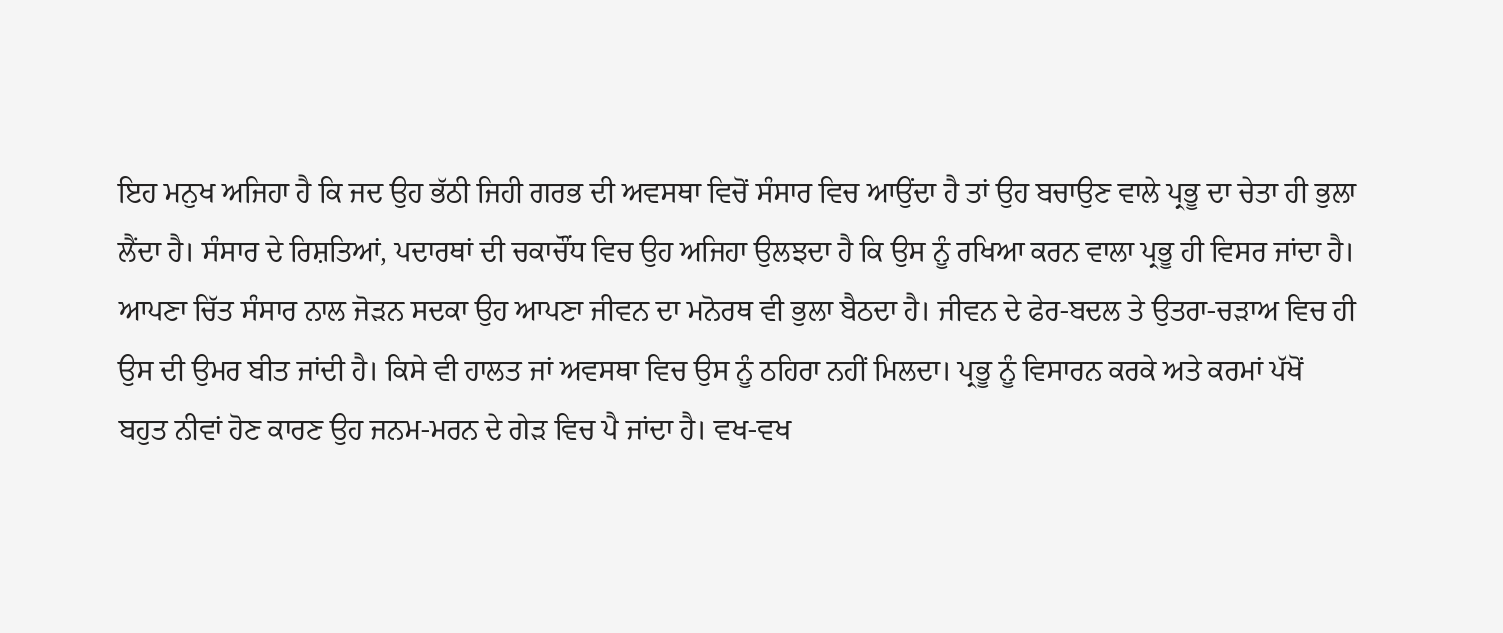ਇਹ ਮਨੁਖ ਅਜਿਹਾ ਹੈ ਕਿ ਜਦ ਉਹ ਭੱਠੀ ਜਿਹੀ ਗਰਭ ਦੀ ਅਵਸਥਾ ਵਿਚੋਂ ਸੰਸਾਰ ਵਿਚ ਆਉਂਦਾ ਹੈ ਤਾਂ ਉਹ ਬਚਾਉਣ ਵਾਲੇ ਪ੍ਰਭੂ ਦਾ ਚੇਤਾ ਹੀ ਭੁਲਾ ਲੈਂਦਾ ਹੈ। ਸੰਸਾਰ ਦੇ ਰਿਸ਼ਤਿਆਂ, ਪਦਾਰਥਾਂ ਦੀ ਚਕਾਚੌਂਧ ਵਿਚ ਉਹ ਅਜਿਹਾ ਉਲਝਦਾ ਹੈ ਕਿ ਉਸ ਨੂੰ ਰਖਿਆ ਕਰਨ ਵਾਲਾ ਪ੍ਰਭੂ ਹੀ ਵਿਸਰ ਜਾਂਦਾ ਹੈ। ਆਪਣਾ ਚਿੱਤ ਸੰਸਾਰ ਨਾਲ ਜੋੜਨ ਸਦਕਾ ਉਹ ਆਪਣਾ ਜੀਵਨ ਦਾ ਮਨੋਰਥ ਵੀ ਭੁਲਾ ਬੈਠਦਾ ਹੈ। ਜੀਵਨ ਦੇ ਫੇਰ-ਬਦਲ ਤੇ ਉਤਰਾ-ਚੜਾਅ ਵਿਚ ਹੀ ਉਸ ਦੀ ਉਮਰ ਬੀਤ ਜਾਂਦੀ ਹੈ। ਕਿਸੇ ਵੀ ਹਾਲਤ ਜਾਂ ਅਵਸਥਾ ਵਿਚ ਉਸ ਨੂੰ ਠਹਿਰਾ ਨਹੀਂ ਮਿਲਦਾ। ਪ੍ਰਭੂ ਨੂੰ ਵਿਸਾਰਨ ਕਰਕੇ ਅਤੇ ਕਰਮਾਂ ਪੱਖੋਂ ਬਹੁਤ ਨੀਵਾਂ ਹੋਣ ਕਾਰਣ ਉਹ ਜਨਮ-ਮਰਨ ਦੇ ਗੇੜ ਵਿਚ ਪੈ ਜਾਂਦਾ ਹੈ। ਵਖ-ਵਖ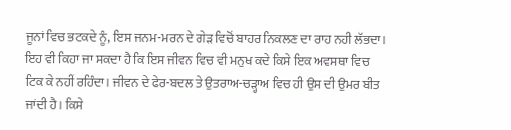ਜੂਨਾਂ ਵਿਚ ਭਟਕਦੇ ਨੂੰ, ਇਸ ਜਨਮ-ਮਰਨ ਦੇ ਗੇੜ ਵਿਚੋਂ ਬਾਹਰ ਨਿਕਲਣ ਦਾ ਰਾਹ ਨਹੀ ਲੱਭਦਾ। ਇਹ ਵੀ ਕਿਹਾ ਜਾ ਸਕਦਾ ਹੈ ਕਿ ਇਸ ਜੀਵਨ ਵਿਚ ਵੀ ਮਨੁਖ ਕਦੇ ਕਿਸੇ ਇਕ ਅਵਸਥਾ ਵਿਚ ਟਿਕ ਕੇ ਨਹੀਂ ਰਹਿੰਦਾ। ਜੀਵਨ ਦੇ ਫੇਰ-ਬਦਲ ਤੇ ਉਤਰਾਅ-ਚੜ੍ਹਾਅ ਵਿਚ ਹੀ ਉਸ ਦੀ ਉਮਰ ਬੀਤ ਜਾਂਦੀ ਹੈ। ਕਿਸੇ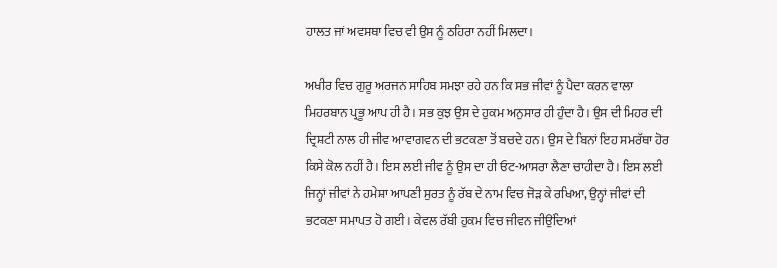ਹਾਲਤ ਜਾਂ ਅਵਸਥਾ ਵਿਚ ਵੀ ਉਸ ਨੂੰ ਠਹਿਰਾ ਨਹੀਂ ਮਿਲਦਾ।

ਅਖੀਰ ਵਿਚ ਗੁਰੂ ਅਰਜਨ ਸਾਹਿਬ ਸਮਝਾ ਰਹੇ ਹਨ ਕਿ ਸਭ ਜੀਵਾਂ ਨੂੰ ਪੈਦਾ ਕਰਨ ਵਾਲਾ ਮਿਹਰਬਾਨ ਪ੍ਰਭੂ ਆਪ ਹੀ ਹੈ। ਸਭ ਕੁਝ ਉਸ ਦੇ ਹੁਕਮ ਅਨੁਸਾਰ ਹੀ ਹੁੰਦਾ ਹੈ। ਉਸ ਦੀ ਮਿਹਰ ਦੀ ਦ੍ਰਿਸ਼ਟੀ ਨਾਲ ਹੀ ਜੀਵ ਆਵਾਗਵਨ ਦੀ ਭਟਕਣਾ ਤੋਂ ਬਚਦੇ ਹਨ। ਉਸ ਦੇ ਬਿਨਾਂ ਇਹ ਸਮਰੱਥਾ ਹੋਰ ਕਿਸੇ ਕੋਲ ਨਹੀਂ ਹੈ। ਇਸ ਲਈ ਜੀਵ ਨੂੰ ਉਸ ਦਾ ਹੀ ਓਟ-ਆਸਰਾ ਲੈਣਾ ਚਾਹੀਦਾ ਹੈ। ਇਸ ਲਈ ਜਿਨ੍ਹਾਂ ਜੀਵਾਂ ਨੇ ਹਮੇਸ਼ਾ ਆਪਣੀ ਸੁਰਤ ਨੂੰ ਰੱਬ ਦੇ ਨਾਮ ਵਿਚ ਜੋੜ ਕੇ ਰਖਿਆ, ਉਨ੍ਹਾਂ ਜੀਵਾਂ ਦੀ ਭਟਕਣਾ ਸਮਾਪਤ ਹੋ ਗਈ। ਕੇਵਲ ਰੱਬੀ ਹੁਕਮ ਵਿਚ ਜੀਵਨ ਜੀਉਂਦਿਆਂ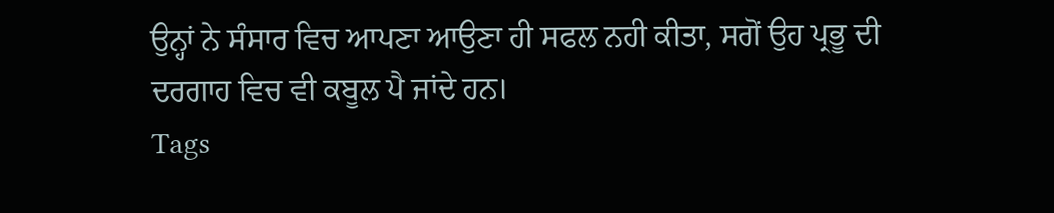ਉਨ੍ਹਾਂ ਨੇ ਸੰਸਾਰ ਵਿਚ ਆਪਣਾ ਆਉਣਾ ਹੀ ਸਫਲ ਨਹੀ ਕੀਤਾ, ਸਗੋਂ ਉਹ ਪ੍ਰਭੂ ਦੀ ਦਰਗਾਹ ਵਿਚ ਵੀ ਕਬੂਲ ਪੈ ਜਾਂਦੇ ਹਨ।
Tags